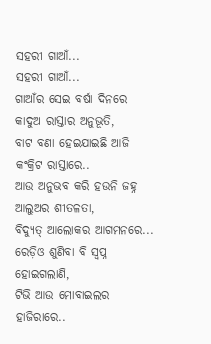ସହରୀ ଗାଆଁ...
ସହରୀ ଗାଆଁ...
ଗାଆଁର ସେଇ ବର୍ଷା ଦିନରେ କାଦୁଅ ରାସ୍ତାର ଅନୁଭୂତି,
ବାଟ ବଣା ହେଇଯାଇଛି ଆଜି କଂକ୍ରିଟ ରାସ୍ତାରେ..
ଆଉ ଅନୁଭବ କରି ହଉନି ଜହ୍ନ ଆଲୁଅର ଶୀତଳତା,
ବିଦ୍ୟୁତ୍ ଆଲୋକର ଆଗମନରେ...
ରେଡ଼ିଓ ଶୁଣିବା ବି ସ୍ୱପ୍ନ ହୋଇଗଲାଣି,
ଟିଭି ଆଉ ମୋବାଇଲର ହାଜିରାରେ..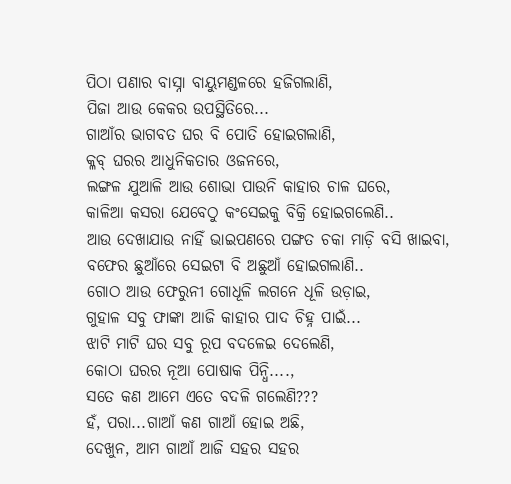ପିଠା ପଣାର ବାସ୍ନା ବାୟୁମଣ୍ଡଳରେ ହଜିଗଲାଣି,
ପିଜା ଆଉ କେକର ଉପସ୍ଥିତିରେ...
ଗାଆଁର ଭାଗବତ ଘର ବି ପୋତି ହୋଇଗଲାଣି,
କ୍ଳବ୍ ଘରର ଆଧୁନିକତାର ଓଜନରେ,
ଲଙ୍ଗଳ ଯୁଆଳି ଆଉ ଶୋଭା ପାଉନି କାହାର ଚାଳ ଘରେ,
କାଳିଆ କସରା ଯେବେଠୁ କଂସେଇକୁ ବିକ୍ରି ହୋଇଗଲେଣି..
ଆଉ ଦେଖାଯାଉ ନାହିଁ ଭାଇପଣରେ ପଙ୍ଗତ ଚକା ମାଡ଼ି ବସି ଖାଇବା,
ବଫେର ଛୁଆଁରେ ସେଇଟା ବି ଅଛୁଆଁ ହୋଇଗଲାଣି..
ଗୋଠ ଆଉ ଫେରୁନୀ ଗୋଧୂଳି ଲଗନେ ଧୂଳି ଉଡ଼ାଇ,
ଗୁହାଳ ସବୁ ଫାଙ୍କା ଆଜି କାହାର ପାଦ ଚିହ୍ନ ପାଇଁ...
ଝାଟି ମାଟି ଘର ସବୁ ରୂପ ବଦଳେଇ ଦେଲେଣି,
କୋଠା ଘରର ନୂଆ ପୋଷାକ ପିନ୍ଧି....,
ସତେ କଣ ଆମେ ଏତେ ବଦଳି ଗଲେଣି???
ହଁ, ପରା...ଗାଆଁ କଣ ଗାଆଁ ହୋଇ ଅଛି,
ଦେଖୁନ, ଆମ ଗାଆଁ ଆଜି ସହର ସହର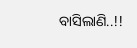ବାସିଲାଣି..!!